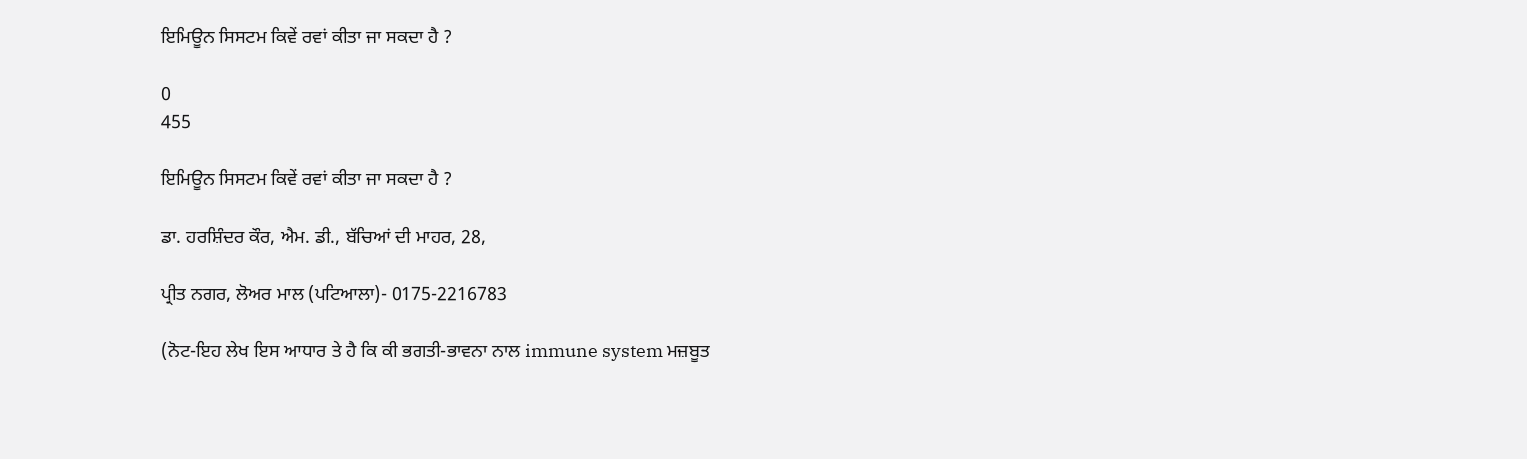ਇਮਿਊਨ ਸਿਸਟਮ ਕਿਵੇਂ ਰਵਾਂ ਕੀਤਾ ਜਾ ਸਕਦਾ ਹੈ ?

0
455

ਇਮਿਊਨ ਸਿਸਟਮ ਕਿਵੇਂ ਰਵਾਂ ਕੀਤਾ ਜਾ ਸਕਦਾ ਹੈ ?

ਡਾ. ਹਰਸ਼ਿੰਦਰ ਕੌਰ, ਐਮ. ਡੀ., ਬੱਚਿਆਂ ਦੀ ਮਾਹਰ, 28,

ਪ੍ਰੀਤ ਨਗਰ, ਲੋਅਰ ਮਾਲ (ਪਟਿਆਲਾ)- 0175-2216783

(ਨੋਟ-ਇਹ ਲੇਖ ਇਸ ਆਧਾਰ ਤੇ ਹੈ ਕਿ ਕੀ ਭਗਤੀ-ਭਾਵਨਾ ਨਾਲ immune system ਮਜ਼ਬੂਤ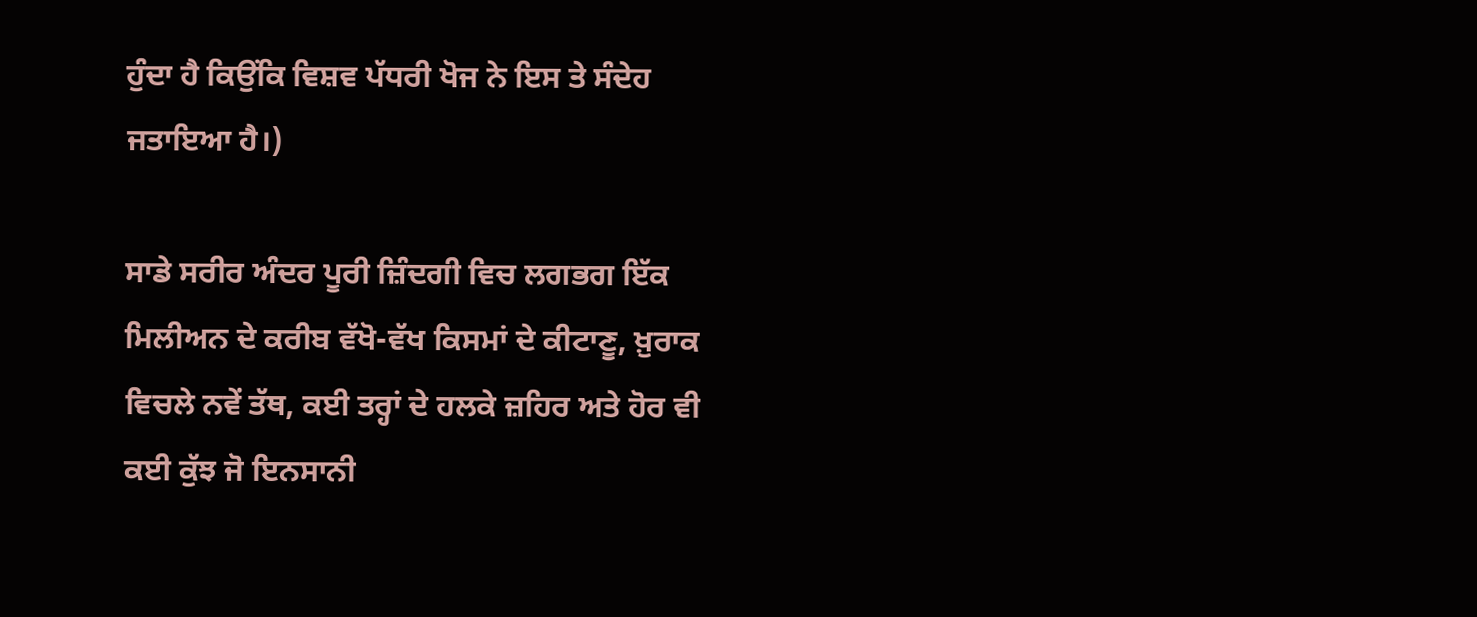ਹੁੰਦਾ ਹੈ ਕਿਉਂਕਿ ਵਿਸ਼ਵ ਪੱਧਰੀ ਖੋਜ ਨੇ ਇਸ ਤੇ ਸੰਦੇਹ ਜਤਾਇਆ ਹੈ।)

ਸਾਡੇ ਸਰੀਰ ਅੰਦਰ ਪੂਰੀ ਜ਼ਿੰਦਗੀ ਵਿਚ ਲਗਭਗ ਇੱਕ ਮਿਲੀਅਨ ਦੇ ਕਰੀਬ ਵੱਖੋ-ਵੱਖ ਕਿਸਮਾਂ ਦੇ ਕੀਟਾਣੂ, ਖ਼ੁਰਾਕ ਵਿਚਲੇ ਨਵੇਂ ਤੱਥ, ਕਈ ਤਰ੍ਹਾਂ ਦੇ ਹਲਕੇ ਜ਼ਹਿਰ ਅਤੇ ਹੋਰ ਵੀ ਕਈ ਕੁੱਝ ਜੋ ਇਨਸਾਨੀ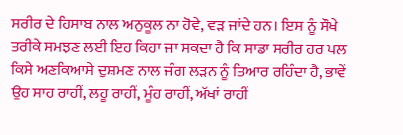ਸਰੀਰ ਦੇ ਹਿਸਾਬ ਨਾਲ ਅਨੁਕੂਲ ਨਾ ਹੋਵੇ, ਵੜ ਜਾਂਦੇ ਹਨ। ਇਸ ਨੂੰ ਸੌਖੇ ਤਰੀਕੇ ਸਮਝਣ ਲਈ ਇਹ ਕਿਹਾ ਜਾ ਸਕਦਾ ਹੈ ਕਿ ਸਾਡਾ ਸਰੀਰ ਹਰ ਪਲ ਕਿਸੇ ਅਣਕਿਆਸੇ ਦੁਸ਼ਮਣ ਨਾਲ ਜੰਗ ਲੜਨ ਨੂੰ ਤਿਆਰ ਰਹਿੰਦਾ ਹੈ, ਭਾਵੇਂ ਉਹ ਸਾਹ ਰਾਹੀਂ, ਲਹੂ ਰਾਹੀਂ, ਮੂੰਹ ਰਾਹੀਂ, ਅੱਖਾਂ ਰਾਹੀਂ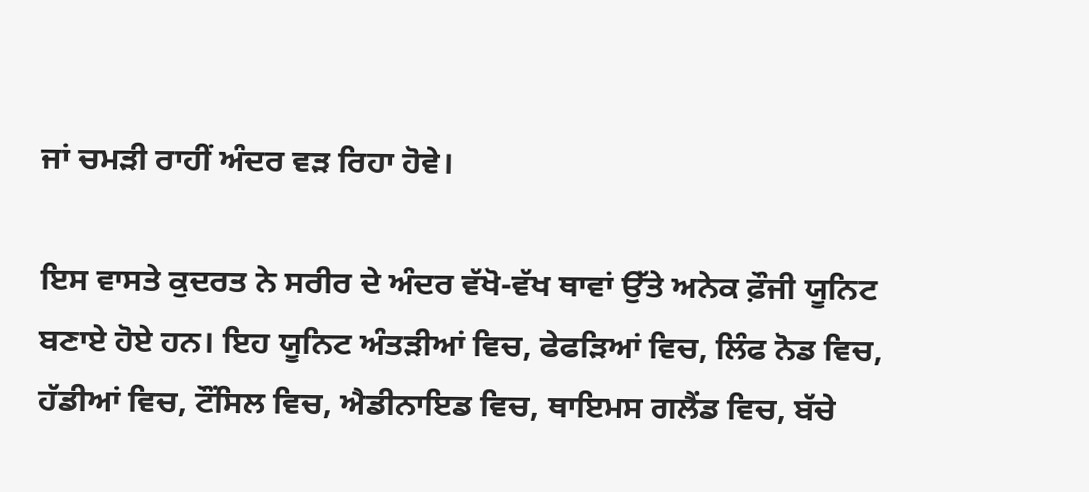ਜਾਂ ਚਮੜੀ ਰਾਹੀਂ ਅੰਦਰ ਵੜ ਰਿਹਾ ਹੋਵੇ।

ਇਸ ਵਾਸਤੇ ਕੁਦਰਤ ਨੇ ਸਰੀਰ ਦੇ ਅੰਦਰ ਵੱਖੋ-ਵੱਖ ਥਾਵਾਂ ਉੱਤੇ ਅਨੇਕ ਫ਼ੌਜੀ ਯੂਨਿਟ ਬਣਾਏ ਹੋਏ ਹਨ। ਇਹ ਯੂਨਿਟ ਅੰਤੜੀਆਂ ਵਿਚ, ਫੇਫੜਿਆਂ ਵਿਚ, ਲਿੰਫ ਨੋਡ ਵਿਚ, ਹੱਡੀਆਂ ਵਿਚ, ਟੌਂਸਿਲ ਵਿਚ, ਐਡੀਨਾਇਡ ਵਿਚ, ਥਾਇਮਸ ਗਲੈਂਡ ਵਿਚ, ਬੱਚੇ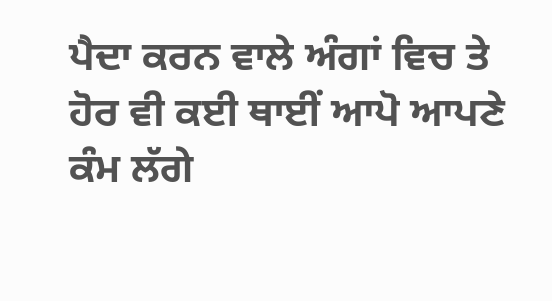ਪੈਦਾ ਕਰਨ ਵਾਲੇ ਅੰਗਾਂ ਵਿਚ ਤੇ ਹੋਰ ਵੀ ਕਈ ਥਾਈਂ ਆਪੋ ਆਪਣੇ ਕੰਮ ਲੱਗੇ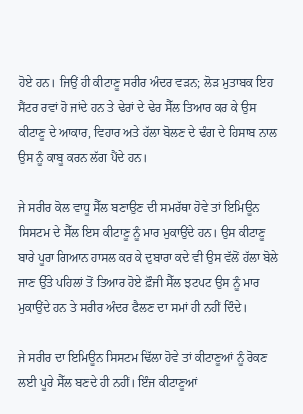ਹੋਏ ਹਨ। ਜਿਉਂ ਹੀ ਕੀਟਾਣੂ ਸਰੀਰ ਅੰਦਰ ਵੜਨ; ਲੋੜ ਮੁਤਾਬਕ ਇਹ ਸੈਂਟਰ ਰਵਾਂ ਹੋ ਜਾਂਦੇ ਹਨ ਤੇ ਢੇਰਾਂ ਦੇ ਢੇਰ ਸੈੱਲ ਤਿਆਰ ਕਰ ਕੇ ਉਸ ਕੀਟਾਣੂ ਦੇ ਆਕਾਰ, ਵਿਹਾਰ ਅਤੇ ਹੱਲਾ ਬੋਲਣ ਦੇ ਢੰਗ ਦੇ ਹਿਸਾਬ ਨਾਲ ਉਸ ਨੂੰ ਕਾਬੂ ਕਰਨ ਲੱਗ ਪੈਂਦੇ ਹਨ।

ਜੇ ਸਰੀਰ ਕੋਲ ਵਾਧੂ ਸੈੱਲ ਬਣਾਉਣ ਦੀ ਸਮਰੱਥਾ ਹੋਵੇ ਤਾਂ ਇਮਿਊਨ ਸਿਸਟਮ ਦੇ ਸੈੱਲ ਇਸ ਕੀਟਾਣੂ ਨੂੰ ਮਾਰ ਮੁਕਾਉਂਦੇ ਹਨ। ਉਸ ਕੀਟਾਣੂ ਬਾਰੇ ਪੂਰਾ ਗਿਆਨ ਹਾਸਲ ਕਰ ਕੇ ਦੁਬਾਰਾ ਕਦੇ ਵੀ ਉਸ ਵੱਲੋਂ ਹੱਲਾ ਬੋਲੇ ਜਾਣ ਉੱਤੇ ਪਹਿਲਾਂ ਤੋਂ ਤਿਆਰ ਹੋਏ ਫ਼ੌਜੀ ਸੈੱਲ ਝਟਪਟ ਉਸ ਨੂੰ ਮਾਰ ਮੁਕਾਉਂਦੇ ਹਨ ਤੇ ਸਰੀਰ ਅੰਦਰ ਫੈਲਣ ਦਾ ਸਮਾਂ ਹੀ ਨਹੀਂ ਦਿੰਦੇ।

ਜੇ ਸਰੀਰ ਦਾ ਇਮਿਊਨ ਸਿਸਟਮ ਢਿੱਲਾ ਹੋਵੇ ਤਾਂ ਕੀਟਾਣੂਆਂ ਨੂੰ ਰੋਕਣ ਲਈ ਪੂਰੇ ਸੈੱਲ ਬਣਦੇ ਹੀ ਨਹੀਂ। ਇੰਜ ਕੀਟਾਣੂਆਂ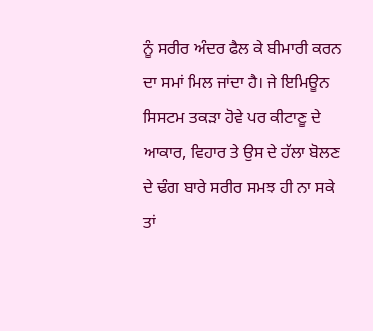ਨੂੰ ਸਰੀਰ ਅੰਦਰ ਫੈਲ ਕੇ ਬੀਮਾਰੀ ਕਰਨ ਦਾ ਸਮਾਂ ਮਿਲ ਜਾਂਦਾ ਹੈ। ਜੇ ਇਮਿਊਨ ਸਿਸਟਮ ਤਕੜਾ ਹੋਵੇ ਪਰ ਕੀਟਾਣੂ ਦੇ ਆਕਾਰ, ਵਿਹਾਰ ਤੇ ਉਸ ਦੇ ਹੱਲਾ ਬੋਲਣ ਦੇ ਢੰਗ ਬਾਰੇ ਸਰੀਰ ਸਮਝ ਹੀ ਨਾ ਸਕੇ ਤਾਂ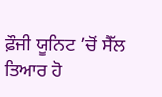ਫ਼ੌਜੀ ਯੂਨਿਟ ’ਚੋਂ ਸੈੱਲ ਤਿਆਰ ਹੋ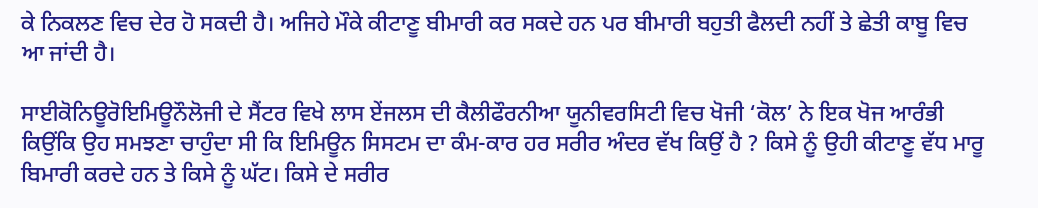ਕੇ ਨਿਕਲਣ ਵਿਚ ਦੇਰ ਹੋ ਸਕਦੀ ਹੈ। ਅਜਿਹੇ ਮੌਕੇ ਕੀਟਾਣੂ ਬੀਮਾਰੀ ਕਰ ਸਕਦੇ ਹਨ ਪਰ ਬੀਮਾਰੀ ਬਹੁਤੀ ਫੈਲਦੀ ਨਹੀਂ ਤੇ ਛੇਤੀ ਕਾਬੂ ਵਿਚ ਆ ਜਾਂਦੀ ਹੈ।

ਸਾਈਕੋਨਿਊਰੋਇਮਿਊਨੌਲੋਜੀ ਦੇ ਸੈਂਟਰ ਵਿਖੇ ਲਾਸ ਏਂਜਲਸ ਦੀ ਕੈਲੀਫੌਰਨੀਆ ਯੂਨੀਵਰਸਿਟੀ ਵਿਚ ਖੋਜੀ ‘ਕੋਲ’ ਨੇ ਇਕ ਖੋਜ ਆਰੰਭੀ ਕਿਉਂਕਿ ਉਹ ਸਮਝਣਾ ਚਾਹੁੰਦਾ ਸੀ ਕਿ ਇਮਿਊਨ ਸਿਸਟਮ ਦਾ ਕੰਮ-ਕਾਰ ਹਰ ਸਰੀਰ ਅੰਦਰ ਵੱਖ ਕਿਉਂ ਹੈ ? ਕਿਸੇ ਨੂੰ ਉਹੀ ਕੀਟਾਣੂ ਵੱਧ ਮਾਰੂ ਬਿਮਾਰੀ ਕਰਦੇ ਹਨ ਤੇ ਕਿਸੇ ਨੂੰ ਘੱਟ। ਕਿਸੇ ਦੇ ਸਰੀਰ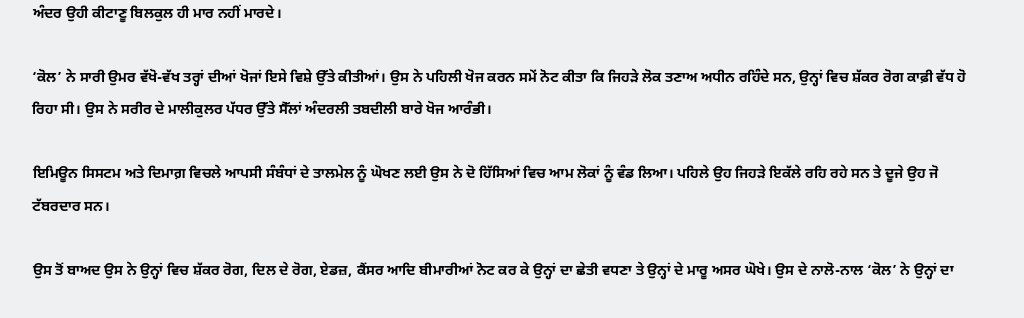ਅੰਦਰ ਉਹੀ ਕੀਟਾਣੂ ਬਿਲਕੁਲ ਹੀ ਮਾਰ ਨਹੀਂ ਮਾਰਦੇ।

‘ਕੋਲ’ ਨੇ ਸਾਰੀ ਉਮਰ ਵੱਖੋ-ਵੱਖ ਤਰ੍ਹਾਂ ਦੀਆਂ ਖੋਜਾਂ ਇਸੇ ਵਿਸ਼ੇ ਉੱਤੇ ਕੀਤੀਆਂ। ਉਸ ਨੇ ਪਹਿਲੀ ਖੋਜ ਕਰਨ ਸਮੇਂ ਨੋਟ ਕੀਤਾ ਕਿ ਜਿਹੜੇ ਲੋਕ ਤਣਾਅ ਅਧੀਨ ਰਹਿੰਦੇ ਸਨ, ਉਨ੍ਹਾਂ ਵਿਚ ਸ਼ੱਕਰ ਰੋਗ ਕਾਫ਼ੀ ਵੱਧ ਹੋ ਰਿਹਾ ਸੀ। ਉਸ ਨੇ ਸਰੀਰ ਦੇ ਮਾਲੀਕੁਲਰ ਪੱਧਰ ਉੱਤੇ ਸੈੱਲਾਂ ਅੰਦਰਲੀ ਤਬਦੀਲੀ ਬਾਰੇ ਖੋਜ ਆਰੰਭੀ।

ਇਮਿਊਨ ਸਿਸਟਮ ਅਤੇ ਦਿਮਾਗ਼ ਵਿਚਲੇ ਆਪਸੀ ਸੰਬੰਧਾਂ ਦੇ ਤਾਲਮੇਲ ਨੂੰ ਘੋਖਣ ਲਈ ਉਸ ਨੇ ਦੋ ਹਿੱਸਿਆਂ ਵਿਚ ਆਮ ਲੋਕਾਂ ਨੂੰ ਵੰਡ ਲਿਆ। ਪਹਿਲੇ ਉਹ ਜਿਹੜੇ ਇਕੱਲੇ ਰਹਿ ਰਹੇ ਸਨ ਤੇ ਦੂਜੇ ਉਹ ਜੋ ਟੱਬਰਦਾਰ ਸਨ।

ਉਸ ਤੋਂ ਬਾਅਦ ਉਸ ਨੇ ਉਨ੍ਹਾਂ ਵਿਚ ਸ਼ੱਕਰ ਰੋਗ, ਦਿਲ ਦੇ ਰੋਗ, ਏਡਜ਼, ਕੈਂਸਰ ਆਦਿ ਬੀਮਾਰੀਆਂ ਨੋਟ ਕਰ ਕੇ ਉਨ੍ਹਾਂ ਦਾ ਛੇਤੀ ਵਧਣਾ ਤੇ ਉਨ੍ਹਾਂ ਦੇ ਮਾਰੂ ਅਸਰ ਘੋਖੇ। ਉਸ ਦੇ ਨਾਲੋ-ਨਾਲ ‘ਕੋਲ’ ਨੇ ਉਨ੍ਹਾਂ ਦਾ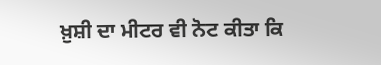ਖ਼ੁਸ਼ੀ ਦਾ ਮੀਟਰ ਵੀ ਨੋਟ ਕੀਤਾ ਕਿ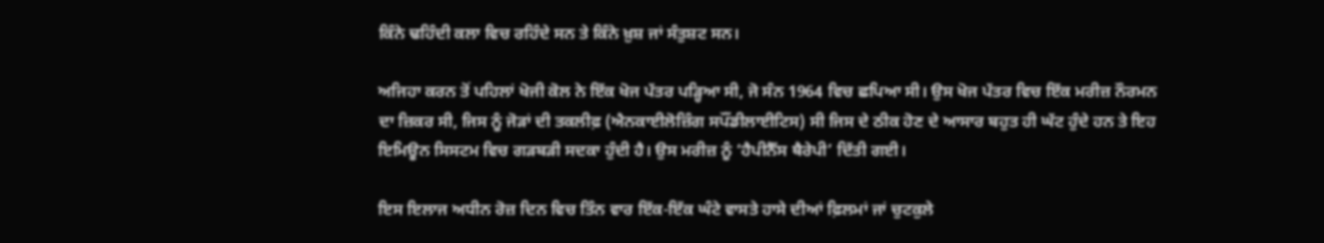ਕਿੰਨੇ ਢਹਿੰਦੀ ਕਲਾ ਵਿਚ ਰਹਿੰਦੇ ਸਨ ਤੇ ਕਿੰਨੇ ਖ਼ੁਸ਼ ਜਾਂ ਸੰਤੁਸ਼ਟ ਸਨ।

ਅਜਿਹਾ ਕਰਨ ਤੋਂ ਪਹਿਲਾਂ ਖੋਜੀ ਕੋਲ ਨੇ ਇੱਕ ਖੋਜ ਪੱਤਰ ਪੜ੍ਹਿਆ ਸੀ, ਜੋ ਸੰਨ 1964 ਵਿਚ ਛਪਿਆ ਸੀ। ਉਸ ਖੋਜ ਪੱਤਰ ਵਿਚ ਇੱਕ ਮਰੀਜ਼ ਨੌਰਮਨ ਦਾ ਜ਼ਿਕਰ ਸੀ, ਜਿਸ ਨੂੰ ਜੋੜਾਂ ਦੀ ਤਕਲੀਫ਼ (ਐਨਕਾਈਲੋਜ਼ਿੰਗ ਸਪੌਂਡੀਲਾਈਟਿਸ) ਸੀ ਜਿਸ ਦੇ ਠੀਕ ਹੋਣ ਦੇ ਆਸਾਰ ਬਹੁਤ ਹੀ ਘੱਟ ਹੁੰਦੇ ਹਨ ਤੇ ਇਹ ਇਮਿਊਨ ਸਿਸਟਮ ਵਿਚ ਗੜਬੜੀ ਸਦਕਾ ਹੁੰਦੀ ਹੈ। ਉਸ ਮਰੀਜ਼ ਨੂੰ ‘ਹੈਪੀਨੈੱਸ ਥੈਰੇਪੀ’ ਦਿੱਤੀ ਗਈ।

ਇਸ ਇਲਾਜ ਅਧੀਨ ਰੋਜ਼ ਦਿਨ ਵਿਚ ਤਿੰਨ ਵਾਰ ਇੱਕ-ਇੱਕ ਘੰਟੇ ਵਾਸਤੇ ਹਾਸੇ ਦੀਆਂ ਫ਼ਿਲਮਾਂ ਜਾਂ ਚੁਟਕੁਲੇ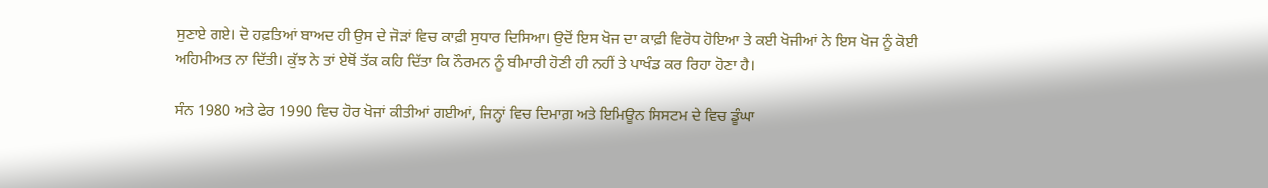ਸੁਣਾਏ ਗਏ। ਦੋ ਹਫ਼ਤਿਆਂ ਬਾਅਦ ਹੀ ਉਸ ਦੇ ਜੋੜਾਂ ਵਿਚ ਕਾਫ਼ੀ ਸੁਧਾਰ ਦਿਸਿਆ। ਉਦੋਂ ਇਸ ਖੋਜ ਦਾ ਕਾਫ਼ੀ ਵਿਰੋਧ ਹੋਇਆ ਤੇ ਕਈ ਖੋਜੀਆਂ ਨੇ ਇਸ ਖੋਜ ਨੂੰ ਕੋਈ ਅਹਿਮੀਅਤ ਨਾ ਦਿੱਤੀ। ਕੁੱਝ ਨੇ ਤਾਂ ਏਥੋਂ ਤੱਕ ਕਹਿ ਦਿੱਤਾ ਕਿ ਨੌਰਮਨ ਨੂੰ ਬੀਮਾਰੀ ਹੋਣੀ ਹੀ ਨਹੀਂ ਤੇ ਪਾਖੰਡ ਕਰ ਰਿਹਾ ਹੋਣਾ ਹੈ।

ਸੰਨ 1980 ਅਤੇ ਫੇਰ 1990 ਵਿਚ ਹੋਰ ਖੋਜਾਂ ਕੀਤੀਆਂ ਗਈਆਂ, ਜਿਨ੍ਹਾਂ ਵਿਚ ਦਿਮਾਗ਼ ਅਤੇ ਇਮਿਊਨ ਸਿਸਟਮ ਦੇ ਵਿਚ ਡੂੰਘਾ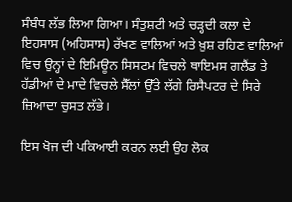ਸੰਬੰਧ ਲੱਭ ਲਿਆ ਗਿਆ। ਸੰਤੁਸ਼ਟੀ ਅਤੇ ਚੜ੍ਹਦੀ ਕਲਾ ਦੇ ਇਹਸਾਸ (ਅਹਿਸਾਸ) ਰੱਖਣ ਵਾਲਿਆਂ ਅਤੇ ਖ਼ੁਸ਼ ਰਹਿਣ ਵਾਲਿਆਂ ਵਿਚ ਉਨ੍ਹਾਂ ਦੇ ਇਮਿਊਨ ਸਿਸਟਮ ਵਿਚਲੇ ਥਾਇਮਸ ਗਲੈਂਡ ਤੇ ਹੱਡੀਆਂ ਦੇ ਮਾਦੇ ਵਿਚਲੇ ਸੈੱਲਾਂ ਉੱਤੇ ਲੱਗੇ ਰਿਸੈਪਟਰ ਦੇ ਸਿਰੇ ਜ਼ਿਆਦਾ ਚੁਸਤ ਲੱਭੇ।

ਇਸ ਖੋਜ ਦੀ ਪਕਿਆਈ ਕਰਨ ਲਈ ਉਹ ਲੋਕ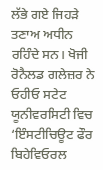ਲੱਭੇ ਗਏ ਜਿਹੜੇ ਤਣਾਅ ਅਧੀਨ ਰਹਿੰਦੇ ਸਨ। ਖੋਜੀ ਰੋਨੈਲਡ ਗਲੇਜ਼ਰ ਨੇ ਓਹੀਓ ਸਟੇਟ ਯੂਨੀਵਰਸਿਟੀ ਵਿਚ ‘ਇੰਸਟੀਚਿਊਟ ਫੌਰ ਬਿਹੇਵਿਓਰਲ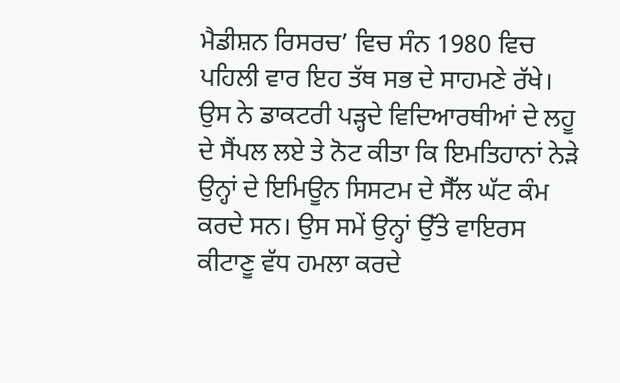ਮੈਡੀਸ਼ਨ ਰਿਸਰਚ’ ਵਿਚ ਸੰਨ 1980 ਵਿਚ ਪਹਿਲੀ ਵਾਰ ਇਹ ਤੱਥ ਸਭ ਦੇ ਸਾਹਮਣੇ ਰੱਖੇ। ਉਸ ਨੇ ਡਾਕਟਰੀ ਪੜ੍ਹਦੇ ਵਿਦਿਆਰਥੀਆਂ ਦੇ ਲਹੂ ਦੇ ਸੈਂਪਲ ਲਏ ਤੇ ਨੋਟ ਕੀਤਾ ਕਿ ਇਮਤਿਹਾਨਾਂ ਨੇੜੇ ਉਨ੍ਹਾਂ ਦੇ ਇਮਿਊਨ ਸਿਸਟਮ ਦੇ ਸੈੱਲ ਘੱਟ ਕੰਮ ਕਰਦੇ ਸਨ। ਉਸ ਸਮੇਂ ਉਨ੍ਹਾਂ ਉੱਤੇ ਵਾਇਰਸ ਕੀਟਾਣੂ ਵੱਧ ਹਮਲਾ ਕਰਦੇ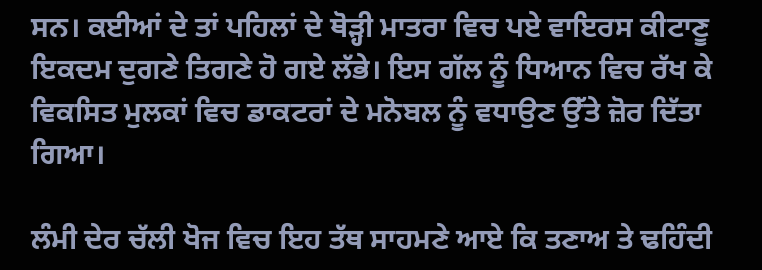ਸਨ। ਕਈਆਂ ਦੇ ਤਾਂ ਪਹਿਲਾਂ ਦੇ ਥੋੜ੍ਹੀ ਮਾਤਰਾ ਵਿਚ ਪਏ ਵਾਇਰਸ ਕੀਟਾਣੂ ਇਕਦਮ ਦੁਗਣੇ ਤਿਗਣੇ ਹੋ ਗਏ ਲੱਭੇ। ਇਸ ਗੱਲ ਨੂੰ ਧਿਆਨ ਵਿਚ ਰੱਖ ਕੇ ਵਿਕਸਿਤ ਮੁਲਕਾਂ ਵਿਚ ਡਾਕਟਰਾਂ ਦੇ ਮਨੋਬਲ ਨੂੰ ਵਧਾਉਣ ਉੱਤੇ ਜ਼ੋਰ ਦਿੱਤਾ ਗਿਆ।

ਲੰਮੀ ਦੇਰ ਚੱਲੀ ਖੋਜ ਵਿਚ ਇਹ ਤੱਥ ਸਾਹਮਣੇ ਆਏ ਕਿ ਤਣਾਅ ਤੇ ਢਹਿੰਦੀ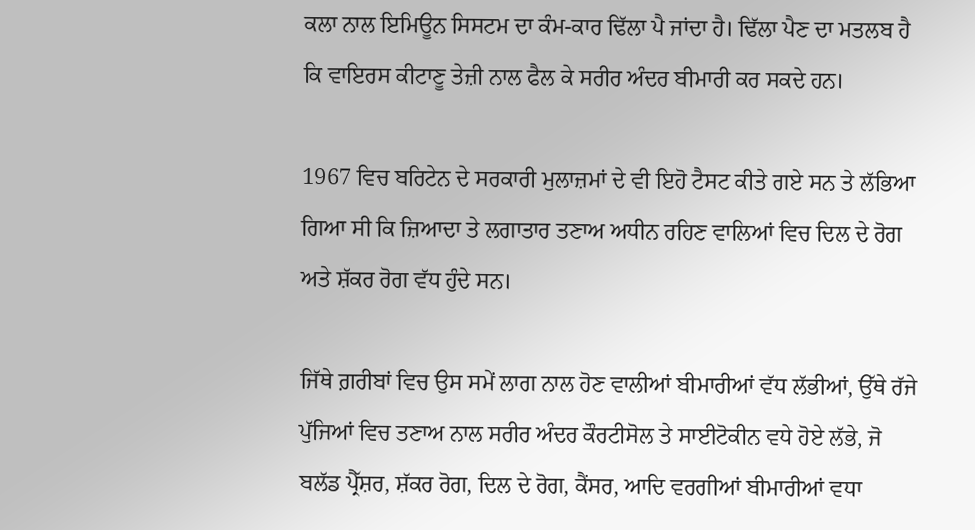ਕਲਾ ਨਾਲ ਇਮਿਊਨ ਸਿਸਟਮ ਦਾ ਕੰਮ-ਕਾਰ ਢਿੱਲਾ ਪੈ ਜਾਂਦਾ ਹੈ। ਢਿੱਲਾ ਪੈਣ ਦਾ ਮਤਲਬ ਹੈ ਕਿ ਵਾਇਰਸ ਕੀਟਾਣੂ ਤੇਜ਼ੀ ਨਾਲ ਫੈਲ ਕੇ ਸਰੀਰ ਅੰਦਰ ਬੀਮਾਰੀ ਕਰ ਸਕਦੇ ਹਨ।

1967 ਵਿਚ ਬਰਿਟੇਨ ਦੇ ਸਰਕਾਰੀ ਮੁਲਾਜ਼ਮਾਂ ਦੇ ਵੀ ਇਹੋ ਟੈਸਟ ਕੀਤੇ ਗਏ ਸਨ ਤੇ ਲੱਭਿਆ ਗਿਆ ਸੀ ਕਿ ਜ਼ਿਆਦਾ ਤੇ ਲਗਾਤਾਰ ਤਣਾਅ ਅਧੀਨ ਰਹਿਣ ਵਾਲਿਆਂ ਵਿਚ ਦਿਲ ਦੇ ਰੋਗ ਅਤੇ ਸ਼ੱਕਰ ਰੋਗ ਵੱਧ ਹੁੰਦੇ ਸਨ।

ਜਿੱਥੇ ਗ਼ਰੀਬਾਂ ਵਿਚ ਉਸ ਸਮੇਂ ਲਾਗ ਨਾਲ ਹੋਣ ਵਾਲੀਆਂ ਬੀਮਾਰੀਆਂ ਵੱਧ ਲੱਭੀਆਂ, ਉੱਥੇ ਰੱਜੇ ਪੁੱਜਿਆਂ ਵਿਚ ਤਣਾਅ ਨਾਲ ਸਰੀਰ ਅੰਦਰ ਕੌਰਟੀਸੋਲ ਤੇ ਸਾਈਟੋਕੀਨ ਵਧੇ ਹੋਏ ਲੱਭੇ, ਜੋ ਬਲੱਡ ਪ੍ਰੈੱਸ਼ਰ, ਸ਼ੱਕਰ ਰੋਗ, ਦਿਲ ਦੇ ਰੋਗ, ਕੈਂਸਰ, ਆਦਿ ਵਰਗੀਆਂ ਬੀਮਾਰੀਆਂ ਵਧਾ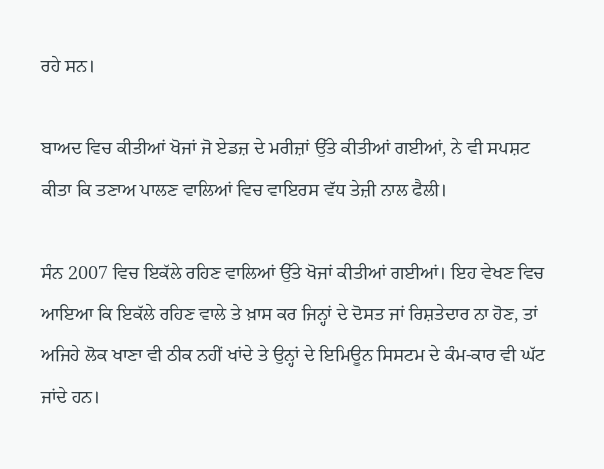ਰਹੇ ਸਨ।

ਬਾਅਦ ਵਿਚ ਕੀਤੀਆਂ ਖੋਜਾਂ ਜੋ ਏਡਜ਼ ਦੇ ਮਰੀਜ਼ਾਂ ਉੱਤੇ ਕੀਤੀਆਂ ਗਈਆਂ, ਨੇ ਵੀ ਸਪਸ਼ਟ ਕੀਤਾ ਕਿ ਤਣਾਅ ਪਾਲਣ ਵਾਲਿਆਂ ਵਿਚ ਵਾਇਰਸ ਵੱਧ ਤੇਜ਼ੀ ਨਾਲ ਫੈਲੀ।

ਸੰਨ 2007 ਵਿਚ ਇਕੱਲੇ ਰਹਿਣ ਵਾਲਿਆਂ ਉੱਤੇ ਖੋਜਾਂ ਕੀਤੀਆਂ ਗਈਆਂ। ਇਹ ਵੇਖਣ ਵਿਚ ਆਇਆ ਕਿ ਇਕੱਲੇ ਰਹਿਣ ਵਾਲੇ ਤੇ ਖ਼ਾਸ ਕਰ ਜਿਨ੍ਹਾਂ ਦੇ ਦੋਸਤ ਜਾਂ ਰਿਸ਼ਤੇਦਾਰ ਨਾ ਹੋਣ, ਤਾਂ ਅਜਿਹੇ ਲੋਕ ਖਾਣਾ ਵੀ ਠੀਕ ਨਹੀਂ ਖਾਂਦੇ ਤੇ ਉਨ੍ਹਾਂ ਦੇ ਇਮਿਊਨ ਸਿਸਟਮ ਦੇ ਕੰਮ-ਕਾਰ ਵੀ ਘੱਟ ਜਾਂਦੇ ਹਨ।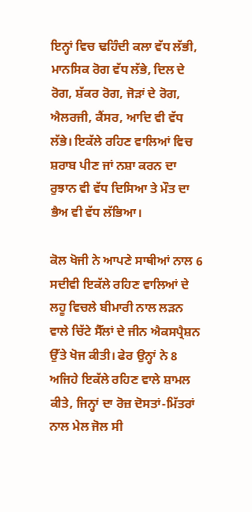ਇਨ੍ਹਾਂ ਵਿਚ ਢਹਿੰਦੀ ਕਲਾ ਵੱਧ ਲੱਭੀ, ਮਾਨਸਿਕ ਰੋਗ ਵੱਧ ਲੱਭੇ, ਦਿਲ ਦੇ ਰੋਗ, ਸ਼ੱਕਰ ਰੋਗ, ਜੋੜਾਂ ਦੇ ਰੋਗ, ਐਲਰਜੀ, ਕੈਂਸਰ, ਆਦਿ ਵੀ ਵੱਧ ਲੱਭੇ। ਇਕੱਲੇ ਰਹਿਣ ਵਾਲਿਆਂ ਵਿਚ ਸ਼ਰਾਬ ਪੀਣ ਜਾਂ ਨਸ਼ਾ ਕਰਨ ਦਾ ਰੁਝਾਨ ਵੀ ਵੱਧ ਦਿਸਿਆ ਤੇ ਮੌਤ ਦਾ ਭੈਅ ਵੀ ਵੱਧ ਲੱਭਿਆ।

ਕੋਲ ਖੋਜੀ ਨੇ ਆਪਣੇ ਸਾਥੀਆਂ ਨਾਲ 6 ਸਦੀਵੀ ਇਕੱਲੇ ਰਹਿਣ ਵਾਲਿਆਂ ਦੇ ਲਹੂ ਵਿਚਲੇ ਬੀਮਾਰੀ ਨਾਲ ਲੜਨ ਵਾਲੇ ਚਿੱਟੇ ਸੈੱਲਾਂ ਦੇ ਜੀਨ ਐਕਸਪ੍ਰੈਸ਼ਨ ਉੱਤੇ ਖੋਜ ਕੀਤੀ। ਫੇਰ ਉਨ੍ਹਾਂ ਨੇ 8 ਅਜਿਹੇ ਇਕੱਲੇ ਰਹਿਣ ਵਾਲੇ ਸ਼ਾਮਲ ਕੀਤੇ, ਜਿਨ੍ਹਾਂ ਦਾ ਰੋਜ਼ ਦੋਸਤਾਂ-ਮਿੱਤਰਾਂ ਨਾਲ ਮੇਲ ਜੋਲ ਸੀ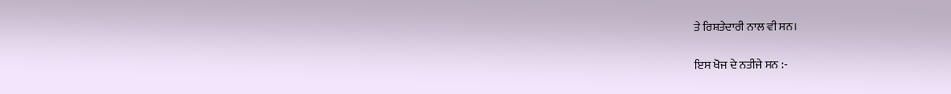ਤੇ ਰਿਸ਼ਤੇਦਾਰੀ ਨਾਲ ਵੀ ਸਨ।

ਇਸ ਖੋਜ ਦੇ ਨਤੀਜੇ ਸਨ :-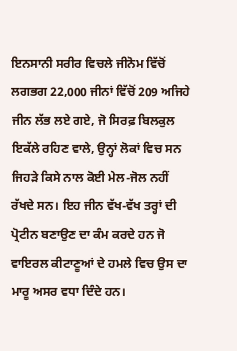ਇਨਸਾਨੀ ਸਰੀਰ ਵਿਚਲੇ ਜੀਨੋਮ ਵਿੱਚੋਂ ਲਗਭਗ 22,000 ਜੀਨਾਂ ਵਿੱਚੋਂ 209 ਅਜਿਹੇ ਜੀਨ ਲੱਭ ਲਏ ਗਏ, ਜੋ ਸਿਰਫ਼ ਬਿਲਕੁਲ ਇਕੱਲੇ ਰਹਿਣ ਵਾਲੇ, ਉਨ੍ਹਾਂ ਲੋਕਾਂ ਵਿਚ ਸਨ ਜਿਹੜੇ ਕਿਸੇ ਨਾਲ ਕੋਈ ਮੇਲ-ਜੋਲ ਨਹੀਂ ਰੱਖਦੇ ਸਨ। ਇਹ ਜੀਨ ਵੱਖ-ਵੱਖ ਤਰ੍ਹਾਂ ਦੀ ਪ੍ਰੋਟੀਨ ਬਣਾਉਣ ਦਾ ਕੰਮ ਕਰਦੇ ਹਨ ਜੋ ਵਾਇਰਲ ਕੀਟਾਣੂਆਂ ਦੇ ਹਮਲੇ ਵਿਚ ਉਸ ਦਾ ਮਾਰੂ ਅਸਰ ਵਧਾ ਦਿੰਦੇ ਹਨ।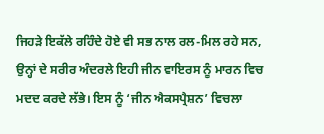ਜਿਹੜੇ ਇਕੱਲੇ ਰਹਿੰਦੇ ਹੋਏ ਵੀ ਸਭ ਨਾਲ ਰਲ-ਮਿਲ ਰਹੇ ਸਨ, ਉਨ੍ਹਾਂ ਦੇ ਸਰੀਰ ਅੰਦਰਲੇ ਇਹੀ ਜੀਨ ਵਾਇਰਸ ਨੂੰ ਮਾਰਨ ਵਿਚ ਮਦਦ ਕਰਦੇ ਲੱਭੇ। ਇਸ ਨੂੰ ‘ਜੀਨ ਐਕਸਪ੍ਰੈਸ਼ਨ’ ਵਿਚਲਾ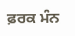ਫ਼ਰਕ ਮੰਨ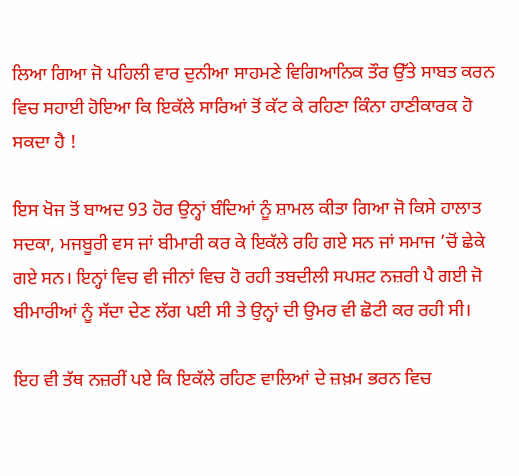ਲਿਆ ਗਿਆ ਜੋ ਪਹਿਲੀ ਵਾਰ ਦੁਨੀਆ ਸਾਹਮਣੇ ਵਿਗਿਆਨਿਕ ਤੌਰ ਉੱਤੇ ਸਾਬਤ ਕਰਨ ਵਿਚ ਸਹਾਈ ਹੋਇਆ ਕਿ ਇਕੱਲੇ ਸਾਰਿਆਂ ਤੋਂ ਕੱਟ ਕੇ ਰਹਿਣਾ ਕਿੰਨਾ ਹਾਣੀਕਾਰਕ ਹੋ ਸਕਦਾ ਹੈ !

ਇਸ ਖੋਜ ਤੋਂ ਬਾਅਦ 93 ਹੋਰ ਉਨ੍ਹਾਂ ਬੰਦਿਆਂ ਨੂੰ ਸ਼ਾਮਲ ਕੀਤਾ ਗਿਆ ਜੋ ਕਿਸੇ ਹਾਲਾਤ ਸਦਕਾ, ਮਜਬੂਰੀ ਵਸ ਜਾਂ ਬੀਮਾਰੀ ਕਰ ਕੇ ਇਕੱਲੇ ਰਹਿ ਗਏ ਸਨ ਜਾਂ ਸਮਾਜ ’ਚੋਂ ਛੇਕੇ ਗਏ ਸਨ। ਇਨ੍ਹਾਂ ਵਿਚ ਵੀ ਜੀਨਾਂ ਵਿਚ ਹੋ ਰਹੀ ਤਬਦੀਲੀ ਸਪਸ਼ਟ ਨਜ਼ਰੀ ਪੈ ਗਈ ਜੋ ਬੀਮਾਰੀਆਂ ਨੂੰ ਸੱਦਾ ਦੇਣ ਲੱਗ ਪਈ ਸੀ ਤੇ ਉਨ੍ਹਾਂ ਦੀ ਉਮਰ ਵੀ ਛੋਟੀ ਕਰ ਰਹੀ ਸੀ।

ਇਹ ਵੀ ਤੱਥ ਨਜ਼ਰੀਂ ਪਏ ਕਿ ਇਕੱਲੇ ਰਹਿਣ ਵਾਲਿਆਂ ਦੇ ਜ਼ਖ਼ਮ ਭਰਨ ਵਿਚ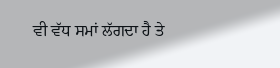ਵੀ ਵੱਧ ਸਮਾਂ ਲੱਗਦਾ ਹੈ ਤੇ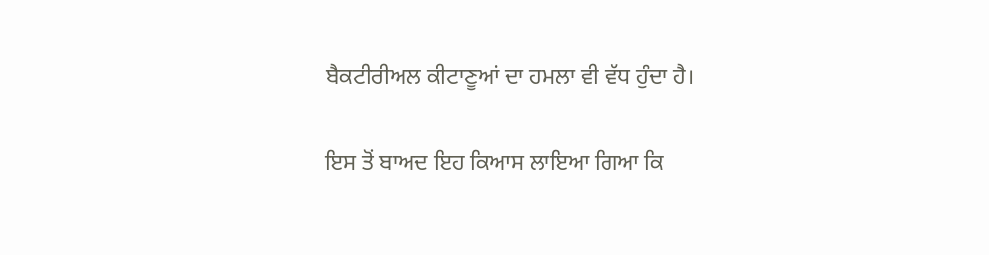ਬੈਕਟੀਰੀਅਲ ਕੀਟਾਣੂਆਂ ਦਾ ਹਮਲਾ ਵੀ ਵੱਧ ਹੁੰਦਾ ਹੈ।

ਇਸ ਤੋਂ ਬਾਅਦ ਇਹ ਕਿਆਸ ਲਾਇਆ ਗਿਆ ਕਿ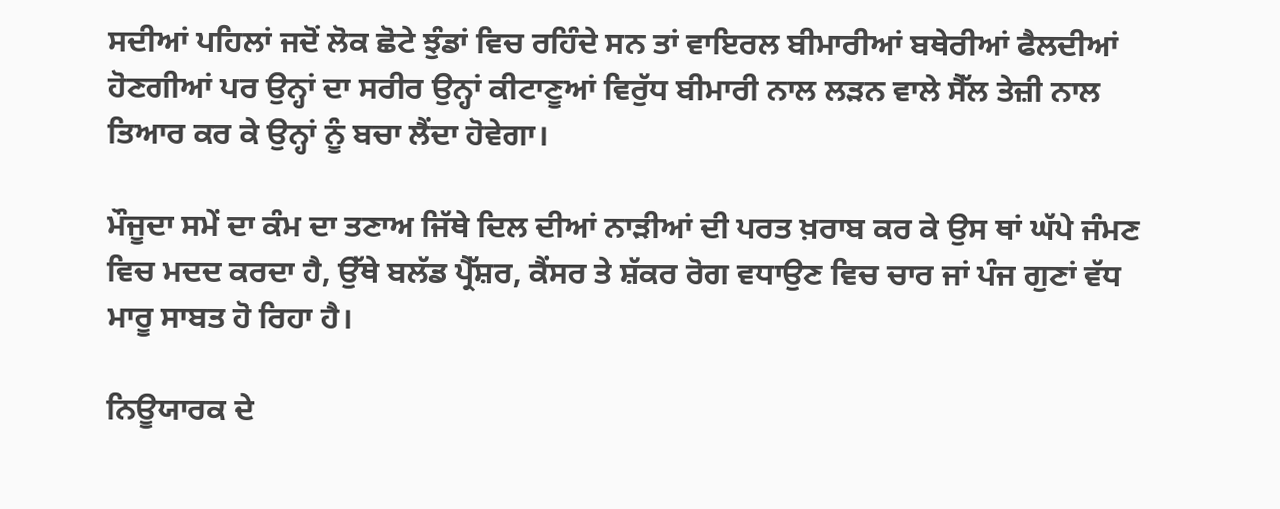ਸਦੀਆਂ ਪਹਿਲਾਂ ਜਦੋਂ ਲੋਕ ਛੋਟੇ ਝੁੰਡਾਂ ਵਿਚ ਰਹਿੰਦੇ ਸਨ ਤਾਂ ਵਾਇਰਲ ਬੀਮਾਰੀਆਂ ਬਥੇਰੀਆਂ ਫੈਲਦੀਆਂ ਹੋਣਗੀਆਂ ਪਰ ਉਨ੍ਹਾਂ ਦਾ ਸਰੀਰ ਉਨ੍ਹਾਂ ਕੀਟਾਣੂਆਂ ਵਿਰੁੱਧ ਬੀਮਾਰੀ ਨਾਲ ਲੜਨ ਵਾਲੇ ਸੈੱਲ ਤੇਜ਼ੀ ਨਾਲ ਤਿਆਰ ਕਰ ਕੇ ਉਨ੍ਹਾਂ ਨੂੰ ਬਚਾ ਲੈਂਦਾ ਹੋਵੇਗਾ।

ਮੌਜੂਦਾ ਸਮੇਂ ਦਾ ਕੰਮ ਦਾ ਤਣਾਅ ਜਿੱਥੇ ਦਿਲ ਦੀਆਂ ਨਾੜੀਆਂ ਦੀ ਪਰਤ ਖ਼ਰਾਬ ਕਰ ਕੇ ਉਸ ਥਾਂ ਘੱਪੇ ਜੰਮਣ ਵਿਚ ਮਦਦ ਕਰਦਾ ਹੈ, ਉੱਥੇ ਬਲੱਡ ਪ੍ਰੈੱਸ਼ਰ, ਕੈਂਸਰ ਤੇ ਸ਼ੱਕਰ ਰੋਗ ਵਧਾਉਣ ਵਿਚ ਚਾਰ ਜਾਂ ਪੰਜ ਗੁਣਾਂ ਵੱਧ ਮਾਰੂ ਸਾਬਤ ਹੋ ਰਿਹਾ ਹੈ।

ਨਿਊਯਾਰਕ ਦੇ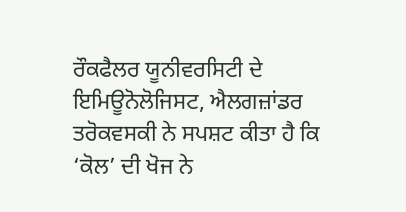ਰੌਕਫੈਲਰ ਯੂਨੀਵਰਸਿਟੀ ਦੇ ਇਮਿਊਨੋਲੋਜਿਸਟ, ਐਲਗਜ਼ਾਂਡਰ ਤਰੋਕਵਸਕੀ ਨੇ ਸਪਸ਼ਟ ਕੀਤਾ ਹੈ ਕਿ ‘ਕੋਲ’ ਦੀ ਖੋਜ ਨੇ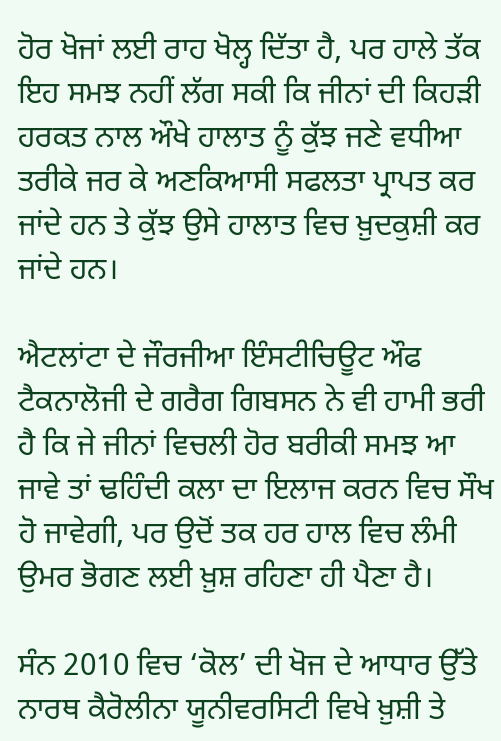ਹੋਰ ਖੋਜਾਂ ਲਈ ਰਾਹ ਖੋਲ੍ਹ ਦਿੱਤਾ ਹੈ, ਪਰ ਹਾਲੇ ਤੱਕ ਇਹ ਸਮਝ ਨਹੀਂ ਲੱਗ ਸਕੀ ਕਿ ਜੀਨਾਂ ਦੀ ਕਿਹੜੀ ਹਰਕਤ ਨਾਲ ਔਖੇ ਹਾਲਾਤ ਨੂੰ ਕੁੱਝ ਜਣੇ ਵਧੀਆ ਤਰੀਕੇ ਜਰ ਕੇ ਅਣਕਿਆਸੀ ਸਫਲਤਾ ਪ੍ਰਾਪਤ ਕਰ ਜਾਂਦੇ ਹਨ ਤੇ ਕੁੱਝ ਉਸੇ ਹਾਲਾਤ ਵਿਚ ਖ਼ੁਦਕੁਸ਼ੀ ਕਰ ਜਾਂਦੇ ਹਨ।

ਐਟਲਾਂਟਾ ਦੇ ਜੌਰਜੀਆ ਇੰਸਟੀਚਿਊਟ ਔਫ ਟੈਕਨਾਲੋਜੀ ਦੇ ਗਰੈਗ ਗਿਬਸਨ ਨੇ ਵੀ ਹਾਮੀ ਭਰੀ ਹੈ ਕਿ ਜੇ ਜੀਨਾਂ ਵਿਚਲੀ ਹੋਰ ਬਰੀਕੀ ਸਮਝ ਆ ਜਾਵੇ ਤਾਂ ਢਹਿੰਦੀ ਕਲਾ ਦਾ ਇਲਾਜ ਕਰਨ ਵਿਚ ਸੌਖ ਹੋ ਜਾਵੇਗੀ, ਪਰ ਉਦੋਂ ਤਕ ਹਰ ਹਾਲ ਵਿਚ ਲੰਮੀ ਉਮਰ ਭੋਗਣ ਲਈ ਖ਼ੁਸ਼ ਰਹਿਣਾ ਹੀ ਪੈਣਾ ਹੈ।

ਸੰਨ 2010 ਵਿਚ ‘ਕੋਲ’ ਦੀ ਖੋਜ ਦੇ ਆਧਾਰ ਉੱਤੇ ਨਾਰਥ ਕੈਰੋਲੀਨਾ ਯੂਨੀਵਰਸਿਟੀ ਵਿਖੇ ਖ਼ੁਸ਼ੀ ਤੇ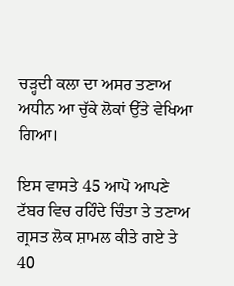ਚੜ੍ਹਦੀ ਕਲਾ ਦਾ ਅਸਰ ਤਣਾਅ ਅਧੀਨ ਆ ਚੁੱਕੇ ਲੋਕਾਂ ਉੱਤੇ ਵੇਖਿਆ ਗਿਆ।

ਇਸ ਵਾਸਤੇ 45 ਆਪੋ ਆਪਣੇ ਟੱਬਰ ਵਿਚ ਰਹਿੰਦੇ ਚਿੰਤਾ ਤੇ ਤਣਾਅ ਗ੍ਰਸਤ ਲੋਕ ਸ਼ਾਮਲ ਕੀਤੇ ਗਏ ਤੇ 40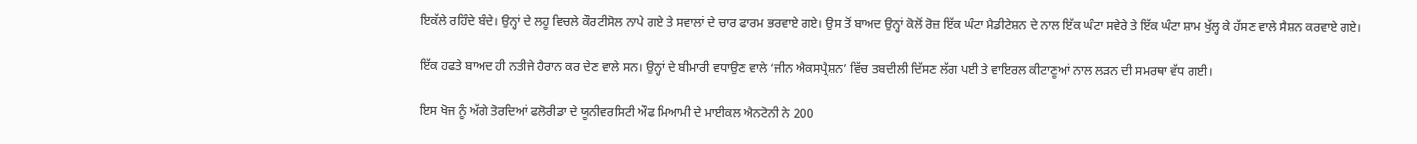ਇਕੱਲੇ ਰਹਿੰਦੇ ਬੰਦੇ। ਉਨ੍ਹਾਂ ਦੇ ਲਹੂ ਵਿਚਲੇ ਕੌਰਟੀਸੋਲ ਨਾਪੇ ਗਏ ਤੇ ਸਵਾਲਾਂ ਦੇ ਚਾਰ ਫਾਰਮ ਭਰਵਾਏ ਗਏ। ਉਸ ਤੋਂ ਬਾਅਦ ਉਨ੍ਹਾਂ ਕੋਲੋਂ ਰੋਜ਼ ਇੱਕ ਘੰਟਾ ਮੈਡੀਟੇਸ਼ਨ ਦੇ ਨਾਲ ਇੱਕ ਘੰਟਾ ਸਵੇਰੇ ਤੇ ਇੱਕ ਘੰਟਾ ਸ਼ਾਮ ਖੁੱਲ੍ਹ ਕੇ ਹੱਸਣ ਵਾਲੇ ਸੈਸ਼ਨ ਕਰਵਾਏ ਗਏ।

ਇੱਕ ਹਫਤੇ ਬਾਅਦ ਹੀ ਨਤੀਜੇ ਹੈਰਾਨ ਕਰ ਦੇਣ ਵਾਲੇ ਸਨ। ਉਨ੍ਹਾਂ ਦੇ ਬੀਮਾਰੀ ਵਧਾਉਣ ਵਾਲੇ ‘ਜੀਨ ਐਕਸਪ੍ਰੈਸ਼ਨ’ ਵਿੱਚ ਤਬਦੀਲੀ ਦਿੱਸਣ ਲੱਗ ਪਈ ਤੇ ਵਾਇਰਲ ਕੀਟਾਣੂਆਂ ਨਾਲ ਲੜਨ ਦੀ ਸਮਰਥਾ ਵੱਧ ਗਈ।

ਇਸ ਖੋਜ ਨੂੰ ਅੱਗੇ ਤੋਰਦਿਆਂ ਫਲੋਰੀਡਾ ਦੇ ਯੂਨੀਵਰਸਿਟੀ ਔਫ ਮਿਆਮੀ ਦੇ ਮਾਈਕਲ ਐਨਟੋਨੀ ਨੇ 200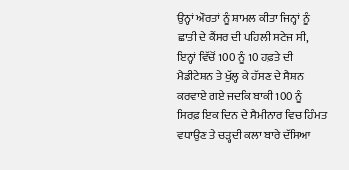ਉਨ੍ਹਾਂ ਔਰਤਾਂ ਨੂੰ ਸ਼ਾਮਲ ਕੀਤਾ ਜਿਨ੍ਹਾਂ ਨੂੰ ਛਾਤੀ ਦੇ ਕੈਂਸਰ ਦੀ ਪਹਿਲੀ ਸਟੇਜ ਸੀ, ਇਨ੍ਹਾਂ ਵਿੱਚੋਂ 100 ਨੂੰ 10 ਹਫ਼ਤੇ ਦੀ ਮੈਡੀਟੇਸ਼ਨ ਤੇ ਖੁੱਲ੍ਹ ਕੇ ਹੱਸਣ ਦੇ ਸੈਸ਼ਨ ਕਰਵਾਏ ਗਏ ਜਦਕਿ ਬਾਕੀ 100 ਨੂੰ ਸਿਰਫ਼ ਇਕ ਦਿਨ ਦੇ ਸੈਮੀਨਾਰ ਵਿਚ ਹਿੰਮਤ ਵਧਾਉਣ ਤੇ ਚੜ੍ਹਦੀ ਕਲਾ ਬਾਰੇ ਦੱਸਿਆ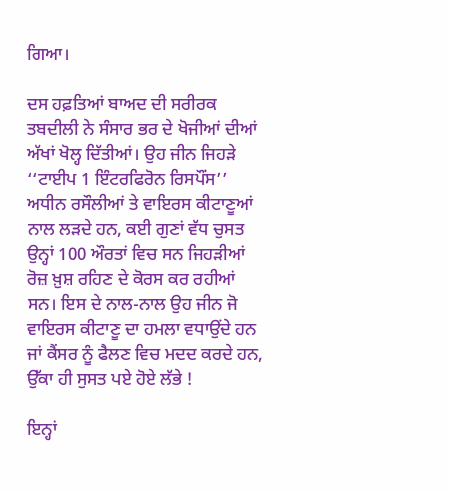ਗਿਆ।

ਦਸ ਹਫ਼ਤਿਆਂ ਬਾਅਦ ਦੀ ਸਰੀਰਕ ਤਬਦੀਲੀ ਨੇ ਸੰਸਾਰ ਭਰ ਦੇ ਖੋਜੀਆਂ ਦੀਆਂ ਅੱਖਾਂ ਖੋਲ੍ਹ ਦਿੱਤੀਆਂ। ਉਹ ਜੀਨ ਜਿਹੜੇ ‘‘ਟਾਈਪ 1 ਇੰਟਰਫਿਰੋਨ ਰਿਸਪੌਂਸ’’ ਅਧੀਨ ਰਸੌਲੀਆਂ ਤੇ ਵਾਇਰਸ ਕੀਟਾਣੂਆਂ ਨਾਲ ਲੜਦੇ ਹਨ, ਕਈ ਗੁਣਾਂ ਵੱਧ ਚੁਸਤ ਉਨ੍ਹਾਂ 100 ਔਰਤਾਂ ਵਿਚ ਸਨ ਜਿਹੜੀਆਂ ਰੋਜ਼ ਖ਼ੁਸ਼ ਰਹਿਣ ਦੇ ਕੋਰਸ ਕਰ ਰਹੀਆਂ ਸਨ। ਇਸ ਦੇ ਨਾਲ-ਨਾਲ ਉਹ ਜੀਨ ਜੋ ਵਾਇਰਸ ਕੀਟਾਣੂ ਦਾ ਹਮਲਾ ਵਧਾਉਂਦੇ ਹਨ ਜਾਂ ਕੈਂਸਰ ਨੂੰ ਫੈਲਣ ਵਿਚ ਮਦਦ ਕਰਦੇ ਹਨ, ਉੱਕਾ ਹੀ ਸੁਸਤ ਪਏ ਹੋਏ ਲੱਭੇ !

ਇਨ੍ਹਾਂ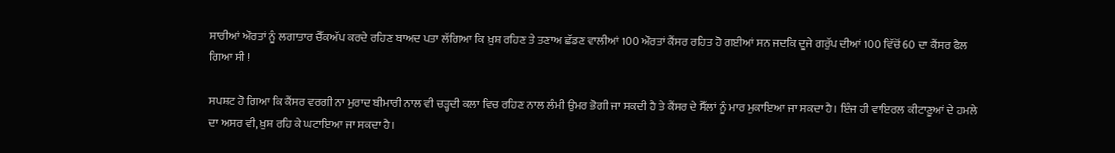ਸਾਰੀਆਂ ਔਰਤਾਂ ਨੂੰ ਲਗਾਤਾਰ ਚੈੱਕਅੱਪ ਕਰਦੇ ਰਹਿਣ ਬਾਅਦ ਪਤਾ ਲੱਗਿਆ ਕਿ ਖ਼ੁਸ਼ ਰਹਿਣ ਤੇ ਤਣਾਅ ਛੱਡਣ ਵਾਲੀਆਂ 100 ਔਰਤਾਂ ਕੈਂਸਰ ਰਹਿਤ ਹੋ ਗਈਆਂ ਸਨ ਜਦਕਿ ਦੂਜੇ ਗਰੁੱਪ ਦੀਆਂ 100 ਵਿੱਚੋਂ 60 ਦਾ ਕੈਂਸਰ ਫੈਲ ਗਿਆ ਸੀ !

ਸਪਸ਼ਟ ਹੋ ਗਿਆ ਕਿ ਕੈਂਸਰ ਵਰਗੀ ਨਾ ਮੁਰਾਦ ਬੀਮਾਰੀ ਨਾਲ ਵੀ ਚੜ੍ਹਦੀ ਕਲਾ ਵਿਚ ਰਹਿਣ ਨਾਲ ਲੰਮੀ ਉਮਰ ਭੋਗੀ ਜਾ ਸਕਦੀ ਹੈ ਤੇ ਕੈਂਸਰ ਦੇ ਸੈੱਲਾਂ ਨੂੰ ਮਾਰ ਮੁਕਾਇਆ ਜਾ ਸਕਦਾ ਹੈ। ਇੰਜ ਹੀ ਵਾਇਰਲ ਕੀਟਾਣੂਆਂ ਦੇ ਹਮਲੇ ਦਾ ਅਸਰ ਵੀ, ਖ਼ੁਸ਼ ਰਹਿ ਕੇ ਘਟਾਇਆ ਜਾ ਸਕਦਾ ਹੈ।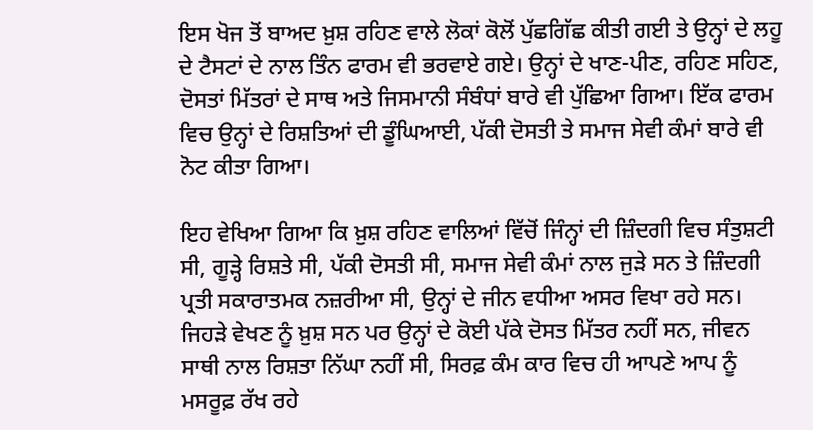ਇਸ ਖੋਜ ਤੋਂ ਬਾਅਦ ਖ਼ੁਸ਼ ਰਹਿਣ ਵਾਲੇ ਲੋਕਾਂ ਕੋਲੋਂ ਪੁੱਛਗਿੱਛ ਕੀਤੀ ਗਈ ਤੇ ਉਨ੍ਹਾਂ ਦੇ ਲਹੂ ਦੇ ਟੈਸਟਾਂ ਦੇ ਨਾਲ ਤਿੰਨ ਫਾਰਮ ਵੀ ਭਰਵਾਏ ਗਏ। ਉਨ੍ਹਾਂ ਦੇ ਖਾਣ-ਪੀਣ, ਰਹਿਣ ਸਹਿਣ, ਦੋਸਤਾਂ ਮਿੱਤਰਾਂ ਦੇ ਸਾਥ ਅਤੇ ਜਿਸਮਾਨੀ ਸੰਬੰਧਾਂ ਬਾਰੇ ਵੀ ਪੁੱਛਿਆ ਗਿਆ। ਇੱਕ ਫਾਰਮ ਵਿਚ ਉਨ੍ਹਾਂ ਦੇ ਰਿਸ਼ਤਿਆਂ ਦੀ ਡੂੰਘਿਆਈ, ਪੱਕੀ ਦੋਸਤੀ ਤੇ ਸਮਾਜ ਸੇਵੀ ਕੰਮਾਂ ਬਾਰੇ ਵੀ ਨੋਟ ਕੀਤਾ ਗਿਆ।

ਇਹ ਵੇਖਿਆ ਗਿਆ ਕਿ ਖ਼ੁਸ਼ ਰਹਿਣ ਵਾਲਿਆਂ ਵਿੱਚੋਂ ਜਿੰਨ੍ਹਾਂ ਦੀ ਜ਼ਿੰਦਗੀ ਵਿਚ ਸੰਤੁਸ਼ਟੀ ਸੀ, ਗੂੜ੍ਹੇ ਰਿਸ਼ਤੇ ਸੀ, ਪੱਕੀ ਦੋਸਤੀ ਸੀ, ਸਮਾਜ ਸੇਵੀ ਕੰਮਾਂ ਨਾਲ ਜੁੜੇ ਸਨ ਤੇ ਜ਼ਿੰਦਗੀ ਪ੍ਰਤੀ ਸਕਾਰਾਤਮਕ ਨਜ਼ਰੀਆ ਸੀ, ਉਨ੍ਹਾਂ ਦੇ ਜੀਨ ਵਧੀਆ ਅਸਰ ਵਿਖਾ ਰਹੇ ਸਨ। ਜਿਹੜੇ ਵੇਖਣ ਨੂੰ ਖ਼ੁਸ਼ ਸਨ ਪਰ ਉਨ੍ਹਾਂ ਦੇ ਕੋਈ ਪੱਕੇ ਦੋਸਤ ਮਿੱਤਰ ਨਹੀਂ ਸਨ, ਜੀਵਨ ਸਾਥੀ ਨਾਲ ਰਿਸ਼ਤਾ ਨਿੱਘਾ ਨਹੀਂ ਸੀ, ਸਿਰਫ਼ ਕੰਮ ਕਾਰ ਵਿਚ ਹੀ ਆਪਣੇ ਆਪ ਨੂੰ ਮਸਰੂਫ਼ ਰੱਖ ਰਹੇ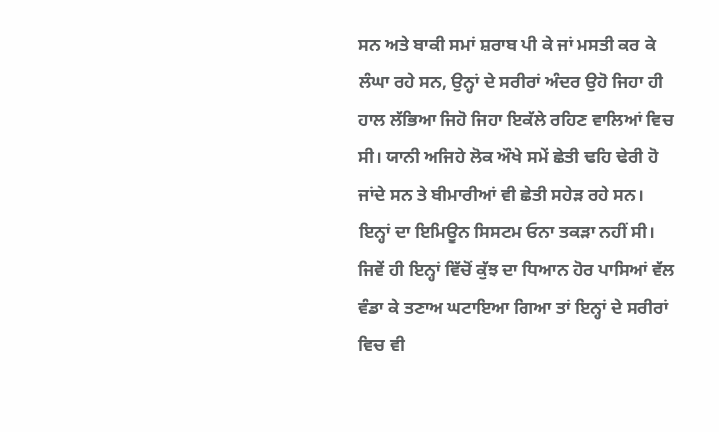ਸਨ ਅਤੇ ਬਾਕੀ ਸਮਾਂ ਸ਼ਰਾਬ ਪੀ ਕੇ ਜਾਂ ਮਸਤੀ ਕਰ ਕੇ ਲੰਘਾ ਰਹੇ ਸਨ, ਉਨ੍ਹਾਂ ਦੇ ਸਰੀਰਾਂ ਅੰਦਰ ਉਹੋ ਜਿਹਾ ਹੀ ਹਾਲ ਲੱਭਿਆ ਜਿਹੋ ਜਿਹਾ ਇਕੱਲੇ ਰਹਿਣ ਵਾਲਿਆਂ ਵਿਚ ਸੀ। ਯਾਨੀ ਅਜਿਹੇ ਲੋਕ ਔਖੇ ਸਮੇਂ ਛੇਤੀ ਢਹਿ ਢੇਰੀ ਹੋ ਜਾਂਦੇ ਸਨ ਤੇ ਬੀਮਾਰੀਆਂ ਵੀ ਛੇਤੀ ਸਹੇੜ ਰਹੇ ਸਨ। ਇਨ੍ਹਾਂ ਦਾ ਇਮਿਊਨ ਸਿਸਟਮ ਓਨਾ ਤਕੜਾ ਨਹੀਂ ਸੀ। ਜਿਵੇਂ ਹੀ ਇਨ੍ਹਾਂ ਵਿੱਚੋਂ ਕੁੱਝ ਦਾ ਧਿਆਨ ਹੋਰ ਪਾਸਿਆਂ ਵੱਲ ਵੰਡਾ ਕੇ ਤਣਾਅ ਘਟਾਇਆ ਗਿਆ ਤਾਂ ਇਨ੍ਹਾਂ ਦੇ ਸਰੀਰਾਂ ਵਿਚ ਵੀ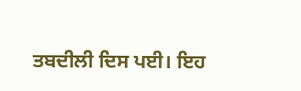ਤਬਦੀਲੀ ਦਿਸ ਪਈ। ਇਹ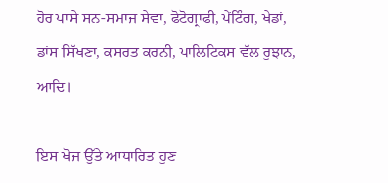ਹੋਰ ਪਾਸੇ ਸਨ-ਸਮਾਜ ਸੇਵਾ, ਫੋਟੋਗ੍ਰਾਫੀ, ਪੇਂਟਿੰਗ, ਖੇਡਾਂ, ਡਾਂਸ ਸਿੱਖਣਾ, ਕਸਰਤ ਕਰਨੀ, ਪਾਲਿਟਿਕਸ ਵੱਲ ਰੁਝਾਨ, ਆਦਿ।

ਇਸ ਖੋਜ ਉੱਤੇ ਆਧਾਰਿਤ ਹੁਣ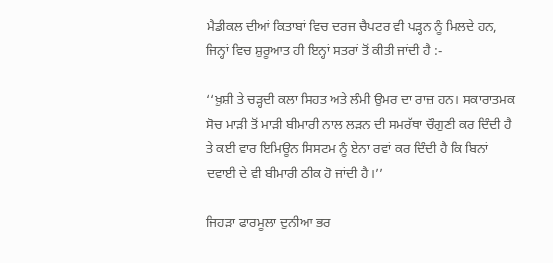ਮੈਡੀਕਲ ਦੀਆਂ ਕਿਤਾਬਾਂ ਵਿਚ ਦਰਜ ਚੈਪਟਰ ਵੀ ਪੜ੍ਹਨ ਨੂੰ ਮਿਲਦੇ ਹਨ, ਜਿਨ੍ਹਾਂ ਵਿਚ ਸ਼ੁਰੂਆਤ ਹੀ ਇਨ੍ਹਾਂ ਸਤਰਾਂ ਤੋਂ ਕੀਤੀ ਜਾਂਦੀ ਹੈ :-

‘‘ਖ਼ੁਸ਼ੀ ਤੇ ਚੜ੍ਹਦੀ ਕਲਾ ਸਿਹਤ ਅਤੇ ਲੰਮੀ ਉਮਰ ਦਾ ਰਾਜ਼ ਹਨ। ਸਕਾਰਾਤਮਕ ਸੋਚ ਮਾੜੀ ਤੋਂ ਮਾੜੀ ਬੀਮਾਰੀ ਨਾਲ ਲੜਨ ਦੀ ਸਮਰੱਥਾ ਚੌਗੁਣੀ ਕਰ ਦਿੰਦੀ ਹੈ ਤੇ ਕਈ ਵਾਰ ਇਮਿਊਨ ਸਿਸਟਮ ਨੂੰ ਏਨਾ ਰਵਾਂ ਕਰ ਦਿੰਦੀ ਹੈ ਕਿ ਬਿਨਾਂ ਦਵਾਈ ਦੇ ਵੀ ਬੀਮਾਰੀ ਠੀਕ ਹੋ ਜਾਂਦੀ ਹੈ।’’

ਜਿਹੜਾ ਫਾਰਮੂਲਾ ਦੁਨੀਆ ਭਰ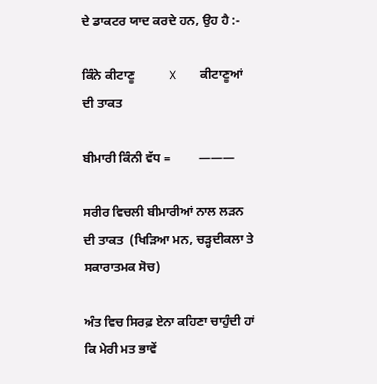ਦੇ ਡਾਕਟਰ ਯਾਦ ਕਰਦੇ ਹਨ, ਉਹ ਹੈ :-

ਕਿੰਨੇ ਕੀਟਾਣੂ           X        ਕੀਟਾਣੂਆਂ ਦੀ ਤਾਕਤ

ਬੀਮਾਰੀ ਕਿੰਨੀ ਵੱਧ =         ———

ਸਰੀਰ ਵਿਚਲੀ ਬੀਮਾਰੀਆਂ ਨਾਲ ਲੜਨ ਦੀ ਤਾਕਤ  (ਖਿੜਿਆ ਮਨ, ਚੜ੍ਹਦੀਕਲਾ ਤੇ ਸਕਾਰਾਤਮਕ ਸੋਚ)

ਅੰਤ ਵਿਚ ਸਿਰਫ਼ ਏਨਾ ਕਹਿਣਾ ਚਾਹੁੰਦੀ ਹਾਂ ਕਿ ਮੇਰੀ ਮਤ ਭਾਵੇਂ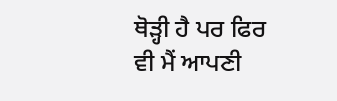ਥੋੜ੍ਹੀ ਹੈ ਪਰ ਫਿਰ ਵੀ ਮੈਂ ਆਪਣੀ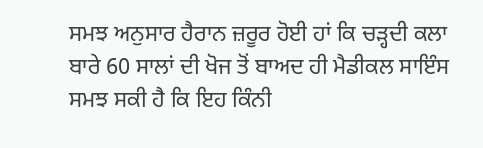ਸਮਝ ਅਨੁਸਾਰ ਹੈਰਾਨ ਜ਼ਰੂਰ ਹੋਈ ਹਾਂ ਕਿ ਚੜ੍ਹਦੀ ਕਲਾ ਬਾਰੇ 60 ਸਾਲਾਂ ਦੀ ਖੋਜ ਤੋਂ ਬਾਅਦ ਹੀ ਮੈਡੀਕਲ ਸਾਇੰਸ ਸਮਝ ਸਕੀ ਹੈ ਕਿ ਇਹ ਕਿੰਨੀ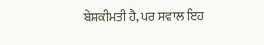ਬੇਸ਼ਕੀਮਤੀ ਹੈ, ਪਰ ਸਵਾਲ ਇਹ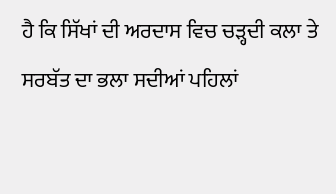ਹੈ ਕਿ ਸਿੱਖਾਂ ਦੀ ਅਰਦਾਸ ਵਿਚ ਚੜ੍ਹਦੀ ਕਲਾ ਤੇ ਸਰਬੱਤ ਦਾ ਭਲਾ ਸਦੀਆਂ ਪਹਿਲਾਂ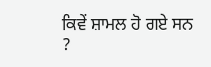ਕਿਵੇਂ ਸ਼ਾਮਲ ਹੋ ਗਏ ਸਨ ?